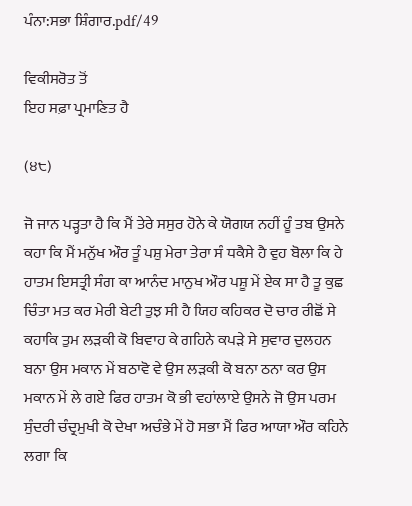ਪੰਨਾ:ਸਭਾ ਸ਼ਿੰਗਾਰ.pdf/49

ਵਿਕੀਸਰੋਤ ਤੋਂ
ਇਹ ਸਫ਼ਾ ਪ੍ਰਮਾਣਿਤ ਹੈ

(੪੮)

ਜੋ ਜਾਨ ਪੜ੍ਹਤਾ ਹੈ ਕਿ ਮੈਂ ਤੇਰੇ ਸਸੁਰ ਹੋਨੇ ਕੇ ਯੋਗਯ ਨਹੀਂ ਹੂੰ ਤਬ ਉਸਨੇ ਕਹਾ ਕਿ ਮੈਂ ਮਨੁੱਖ ਔਰ ਤੂੰ ਪਸ਼ੁ ਮੇਰਾ ਤੇਰਾ ਸੰ ਧਕੈਸੇ ਹੈ ਵੁਹ ਬੋਲਾ ਕਿ ਹੇ ਹਾਤਮ ਇਸਤ੍ਰੀ ਸੰਗ ਕਾ ਆਨੰਦ ਮਾਨੁਖ ਔਰ ਪਸ਼ੂ ਮੇਂ ਏਕ ਸਾ ਹੈ ਤੂ ਕੁਛ ਚਿੰਤਾ ਮਤ ਕਰ ਮੇਰੀ ਬੇਟੀ ਤੁਝ ਸੀ ਹੈ ਯਿਹ ਕਹਿਕਰ ਦੋ ਚਾਰ ਰੀਛੋਂ ਸੇ ਕਹਾਕਿ ਤੁਮ ਲੜਕੀ ਕੋ ਬਿਵਾਹ ਕੇ ਗਹਿਨੇ ਕਪੜੇ ਸੇ ਸੁਵਾਰ ਦੁਲਹਨ ਬਨਾ ਉਸ ਮਕਾਨ ਮੇਂ ਬਠਾਵੋ ਵੇ ਉਸ ਲੜਕੀ ਕੋ ਬਨਾ ਠਨਾ ਕਰ ਉਸ ਮਕਾਨ ਮੇਂ ਲੇ ਗਏ ਫਿਰ ਹਾਤਮ ਕੋ ਭੀ ਵਹਾਂਲਾਏ ਉਸਨੇ ਜੋ ਉਸ ਪਰਮ ਸੁੰਦਰੀ ਚੰਦ੍ਰਮੁਖੀ ਕੋ ਦੇਖਾ ਅਚੰਭੇ ਮੇਂ ਹੋ ਸਭਾ ਮੈਂ ਫਿਰ ਆਯਾ ਔਰ ਕਹਿਨੇ ਲਗਾ ਕਿ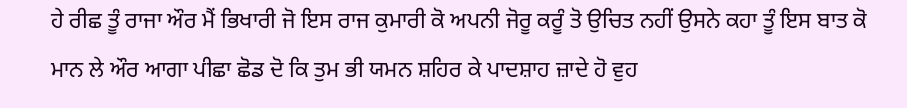ਹੇ ਰੀਛ ਤੂੰ ਰਾਜਾ ਔਰ ਮੈਂ ਭਿਖਾਰੀ ਜੋ ਇਸ ਰਾਜ ਕੁਮਾਰੀ ਕੋ ਅਪਨੀ ਜੋਰੂ ਕਰੂੰ ਤੋ ਉਚਿਤ ਨਹੀਂ ਉਸਨੇ ਕਹਾ ਤੂੰ ਇਸ ਬਾਤ ਕੋ ਮਾਨ ਲੇ ਔਰ ਆਗਾ ਪੀਛਾ ਛੋਡ ਦੋ ਕਿ ਤੁਮ ਭੀ ਯਮਨ ਸ਼ਹਿਰ ਕੇ ਪਾਦਸ਼ਾਹ ਜ਼ਾਦੇ ਹੋ ਵੁਹ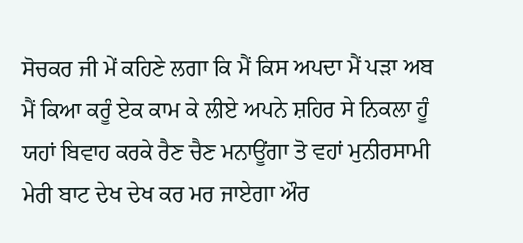ਸੋਚਕਰ ਜੀ ਮੇਂ ਕਹਿਣੇ ਲਗਾ ਕਿ ਮੈਂ ਕਿਸ ਅਪਦਾ ਮੈਂ ਪੜਾ ਅਬ ਮੈਂ ਕਿਆ ਕਰੂੰ ਏਕ ਕਾਮ ਕੇ ਲੀਏ ਅਪਨੇ ਸ਼ਹਿਰ ਸੇ ਨਿਕਲਾ ਹੂੰ ਯਹਾਂ ਬਿਵਾਹ ਕਰਕੇ ਰੈਣ ਚੈਣ ਮਨਾਊਂਗਾ ਤੋ ਵਹਾਂ ਮੁਨੀਰਸਾਮੀ ਮੇਰੀ ਬਾਟ ਦੇਖ ਦੇਖ ਕਰ ਮਰ ਜਾਏਗਾ ਔਰ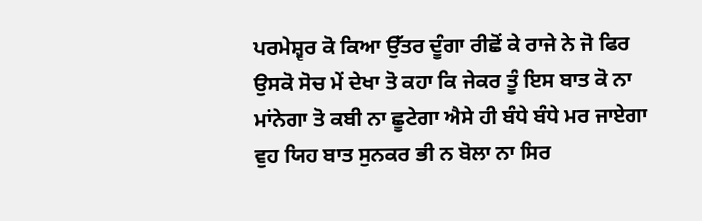ਪਰਮੇਸ਼੍ਵਰ ਕੋ ਕਿਆ ਉੱਤਰ ਦੂੰਗਾ ਰੀਛੋਂ ਕੇ ਰਾਜੇ ਨੇ ਜੋ ਫਿਰ ਉਸਕੋ ਸੋਚ ਮੇਂ ਦੇਖਾ ਤੋ ਕਹਾ ਕਿ ਜੇਕਰ ਤੂੰ ਇਸ ਬਾਤ ਕੋ ਨਾ ਮਾਂਨੇਗਾ ਤੋ ਕਬੀ ਨਾ ਛੂਟੇਗਾ ਐਸੇ ਹੀ ਬੰਧੇ ਬੰਧੇ ਮਰ ਜਾਏਗਾ ਵੁਹ ਯਿਹ ਬਾਤ ਸੁਨਕਰ ਭੀ ਨ ਬੋਲਾ ਨਾ ਸਿਰ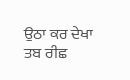ਉਠਾ ਕਰ ਦੇਖਾ ਤਬ ਰੀਛ